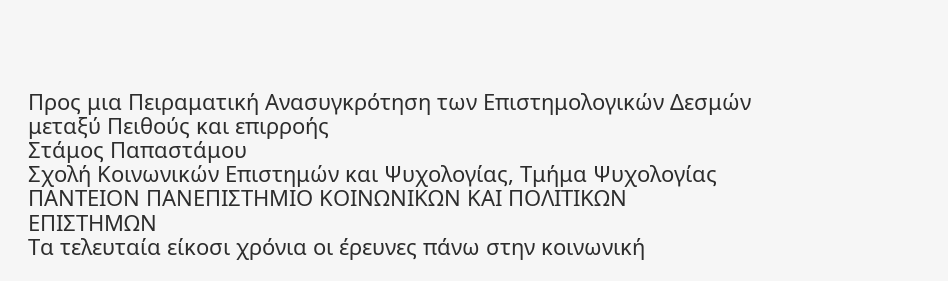Προς μια Πειραματική Ανασυγκρότηση των Επιστημολογικών Δεσμών μεταξύ Πειθούς και επιρροής
Στάμος Παπαστάμου
Σχολή Κοινωνικών Επιστημών και Ψυχολογίας, Τμήμα Ψυχολογίας
ΠΑΝΤΕΙΟΝ ΠΑΝΕΠΙΣΤΗΜΙΟ ΚΟΙΝΩΝΙΚΩΝ ΚΑΙ ΠΟΛΙΤΙΚΩΝ ΕΠΙΣΤΗΜΩΝ
Τα τελευταία είκοσι χρόνια οι έρευνες πάνω στην κοινωνική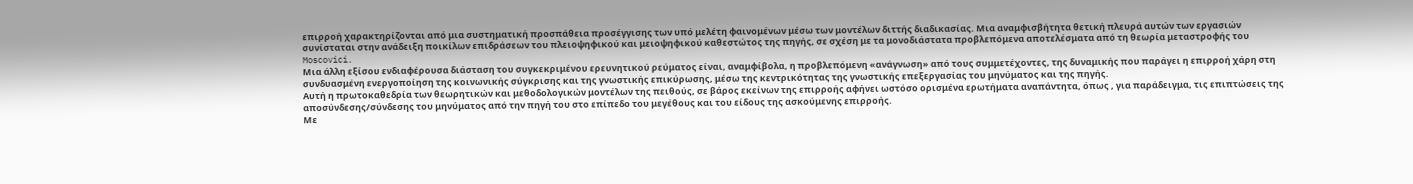επιρροή χαρακτηρίζονται από μια συστηματική προσπάθεια προσέγγισης των υπό μελέτη φαινομένων μέσω των μοντέλων διττής διαδικασίας. Μια αναμφισβήτητα θετική πλευρά αυτών των εργασιών συνίσταται στην ανάδειξη ποικίλων επιδράσεων του πλειοψηφικού και μειοψηφικού καθεστώτος της πηγής, σε σχέση με τα μονοδιάστατα προβλεπόμενα αποτελέσματα από τη θεωρία μεταστροφής του Moscovici.
Μια άλλη εξίσου ενδιαφέρουσα διάσταση του συγκεκριμένου ερευνητικού ρεύματος είναι, αναμφίβολα, η προβλεπόμενη «ανάγνωση» από τους συμμετέχοντες, της δυναμικής που παράγει η επιρροή χάρη στη συνδυασμένη ενεργοποίηση της κοινωνικής σύγκρισης και της γνωστικής επικύρωσης, μέσω της κεντρικότητας της γνωστικής επεξεργασίας του μηνύματος και της πηγής.
Αυτή η πρωτοκαθεδρία των θεωρητικών και μεθοδολογικών μοντέλων της πειθούς, σε βάρος εκείνων της επιρροής αφήνει ωστόσο ορισμένα ερωτήματα αναπάντητα, όπως , για παράδειγμα, τις επιπτώσεις της αποσύνδεσης/σύνδεσης του μηνύματος από την πηγή του στο επίπεδο του μεγέθους και του είδους της ασκούμενης επιρροής.
Με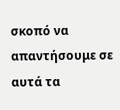σκοπό να απαντήσουμε σε αυτά τα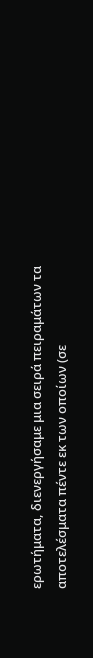ερωτήματα, διενεργήσαμε μια σειρά πειραμάτων τα αποτελέσματα πέντε εκ των οποίων (σε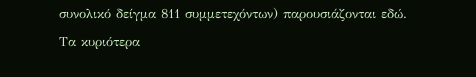συνολικό δείγμα 811 συμμετεχόντων) παρουσιάζονται εδώ.
Τα κυριότερα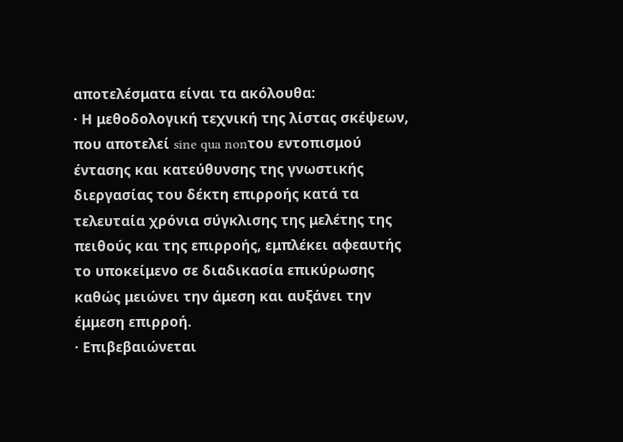αποτελέσματα είναι τα ακόλουθα:
· Η μεθοδολογική τεχνική της λίστας σκέψεων, που αποτελεί sine qua nonτου εντοπισμού έντασης και κατεύθυνσης της γνωστικής διεργασίας του δέκτη επιρροής κατά τα τελευταία χρόνια σύγκλισης της μελέτης της πειθούς και της επιρροής, εμπλέκει αφεαυτής το υποκείμενο σε διαδικασία επικύρωσης καθώς μειώνει την άμεση και αυξάνει την έμμεση επιρροή.
· Επιβεβαιώνεται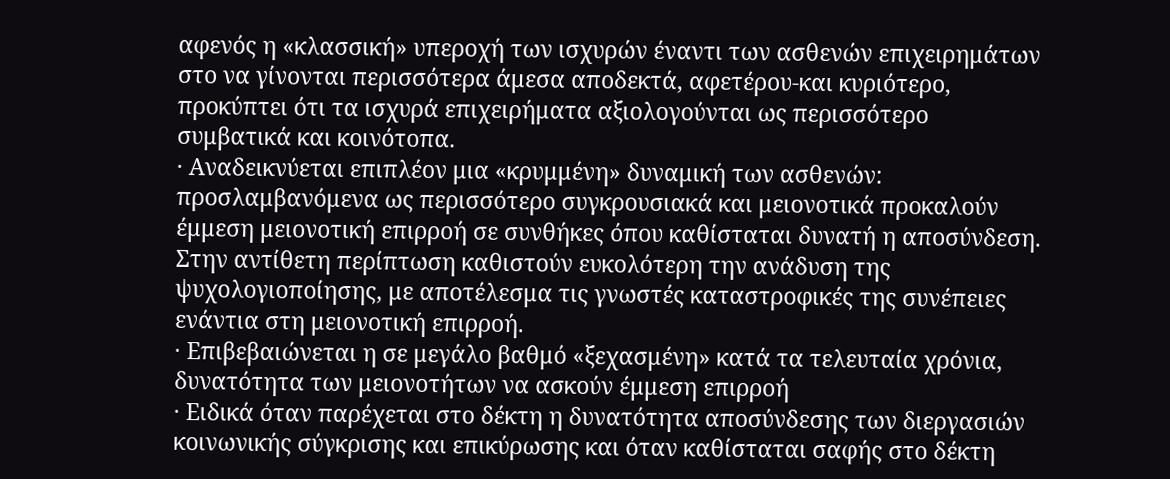αφενός η «κλασσική» υπεροχή των ισχυρών έναντι των ασθενών επιχειρημάτων στο να γίνονται περισσότερα άμεσα αποδεκτά, αφετέρου-και κυριότερο, προκύπτει ότι τα ισχυρά επιχειρήματα αξιολογούνται ως περισσότερο συμβατικά και κοινότοπα.
· Αναδεικνύεται επιπλέον μια «κρυμμένη» δυναμική των ασθενών: προσλαμβανόμενα ως περισσότερο συγκρουσιακά και μειονοτικά προκαλούν έμμεση μειονοτική επιρροή σε συνθήκες όπου καθίσταται δυνατή η αποσύνδεση. Στην αντίθετη περίπτωση καθιστούν ευκολότερη την ανάδυση της ψυχολογιοποίησης, με αποτέλεσμα τις γνωστές καταστροφικές της συνέπειες ενάντια στη μειονοτική επιρροή.
· Επιβεβαιώνεται η σε μεγάλο βαθμό «ξεχασμένη» κατά τα τελευταία χρόνια, δυνατότητα των μειονοτήτων να ασκούν έμμεση επιρροή
· Ειδικά όταν παρέχεται στο δέκτη η δυνατότητα αποσύνδεσης των διεργασιών κοινωνικής σύγκρισης και επικύρωσης και όταν καθίσταται σαφής στο δέκτη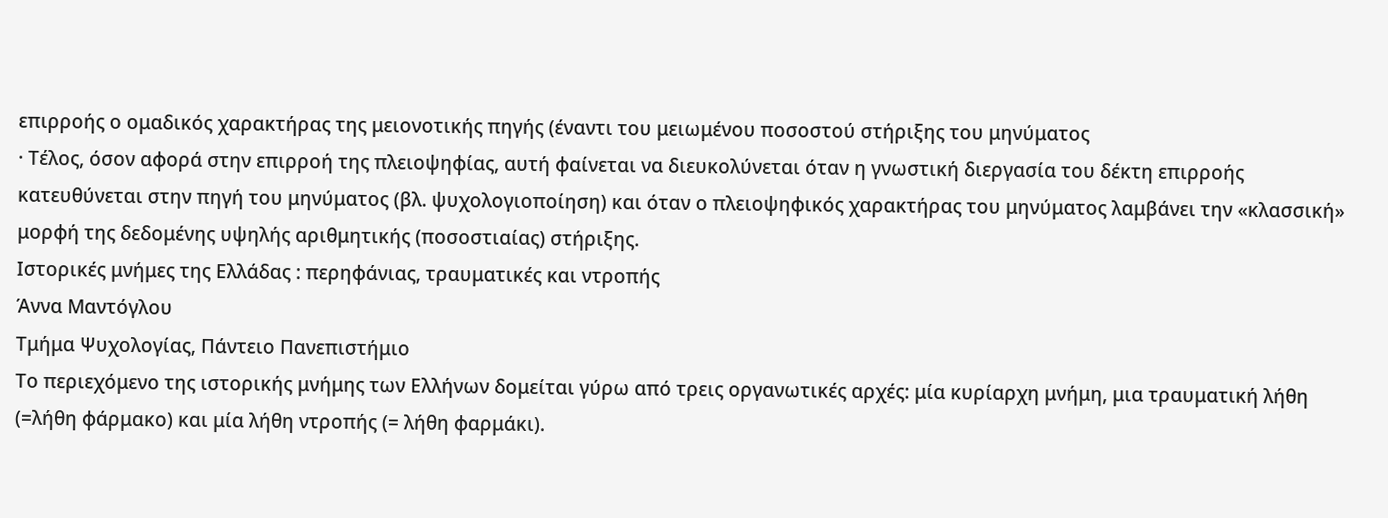επιρροής ο ομαδικός χαρακτήρας της μειονοτικής πηγής (έναντι του μειωμένου ποσοστού στήριξης του μηνύματος
· Τέλος, όσον αφορά στην επιρροή της πλειοψηφίας, αυτή φαίνεται να διευκολύνεται όταν η γνωστική διεργασία του δέκτη επιρροής κατευθύνεται στην πηγή του μηνύματος (βλ. ψυχολογιοποίηση) και όταν ο πλειοψηφικός χαρακτήρας του μηνύματος λαμβάνει την «κλασσική» μορφή της δεδομένης υψηλής αριθμητικής (ποσοστιαίας) στήριξης.
Ιστορικές μνήμες της Ελλάδας : περηφάνιας, τραυματικές και ντροπής
Άννα Μαντόγλου
Τμήμα Ψυχολογίας, Πάντειο Πανεπιστήμιο
Το περιεχόμενο της ιστορικής μνήμης των Ελλήνων δομείται γύρω από τρεις οργανωτικές αρχές: μία κυρίαρχη μνήμη, μια τραυματική λήθη (=λήθη φάρμακο) και μία λήθη ντροπής (= λήθη φαρμάκι).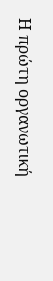Η πρώτη οργανωτική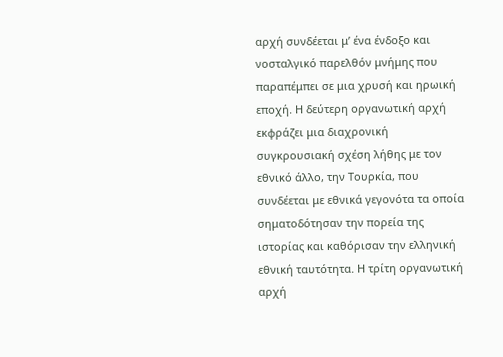αρχή συνδέεται μ’ ένα ένδοξο και νοσταλγικό παρελθόν μνήμης που παραπέμπει σε μια χρυσή και ηρωική εποχή. Η δεύτερη οργανωτική αρχή εκφράζει μια διαχρονική συγκρουσιακή σχέση λήθης με τον εθνικό άλλο, την Τουρκία, που συνδέεται με εθνικά γεγονότα τα οποία σηματοδότησαν την πορεία της ιστορίας και καθόρισαν την ελληνική εθνική ταυτότητα. Η τρίτη οργανωτική αρχή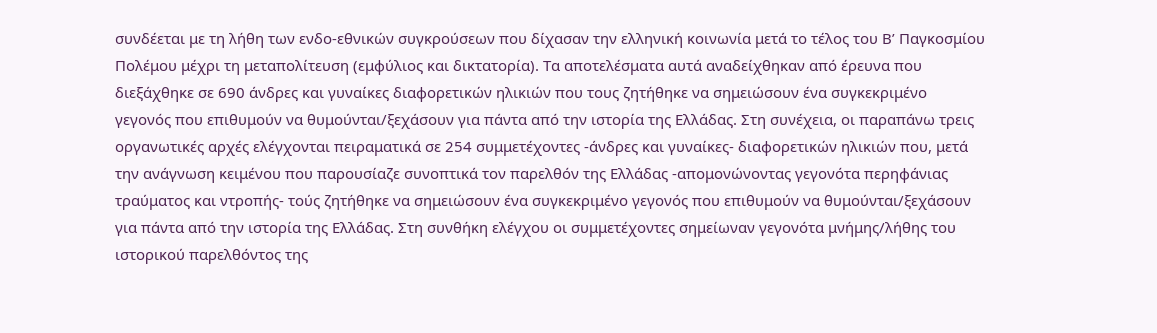συνδέεται με τη λήθη των ενδο-εθνικών συγκρούσεων που δίχασαν την ελληνική κοινωνία μετά το τέλος του Β’ Παγκοσμίου Πολέμου μέχρι τη μεταπολίτευση (εμφύλιος και δικτατορία). Τα αποτελέσματα αυτά αναδείχθηκαν από έρευνα που διεξάχθηκε σε 690 άνδρες και γυναίκες διαφορετικών ηλικιών που τους ζητήθηκε να σημειώσουν ένα συγκεκριμένο γεγονός που επιθυμούν να θυμούνται/ξεχάσουν για πάντα από την ιστορία της Ελλάδας. Στη συνέχεια, οι παραπάνω τρεις οργανωτικές αρχές ελέγχονται πειραματικά σε 254 συμμετέχοντες -άνδρες και γυναίκες- διαφορετικών ηλικιών που, μετά την ανάγνωση κειμένου που παρουσίαζε συνοπτικά τον παρελθόν της Ελλάδας -απομονώνοντας γεγονότα περηφάνιας τραύματος και ντροπής- τούς ζητήθηκε να σημειώσουν ένα συγκεκριμένο γεγονός που επιθυμούν να θυμούνται/ξεχάσουν για πάντα από την ιστορία της Ελλάδας. Στη συνθήκη ελέγχου οι συμμετέχοντες σημείωναν γεγονότα μνήμης/λήθης του ιστορικού παρελθόντος της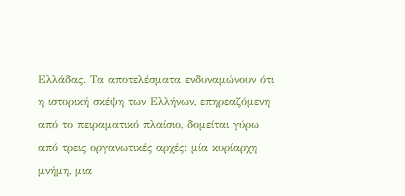Ελλάδας. Τα αποτελέσματα ενδυναμώνουν ότι η ιστορική σκέψη των Ελλήνων, επηρεαζόμενη από το πειραματικό πλαίσιο, δομείται γύρω από τρεις οργανωτικές αρχές: μία κυρίαρχη μνήμη, μια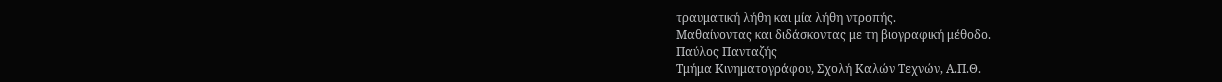τραυματική λήθη και μία λήθη ντροπής.
Μαθαίνοντας και διδάσκοντας με τη βιογραφική μέθοδο.
Παύλος Πανταζής
Τμήμα Κινηματογράφου, Σχολή Καλών Τεχνών, Α.Π.Θ.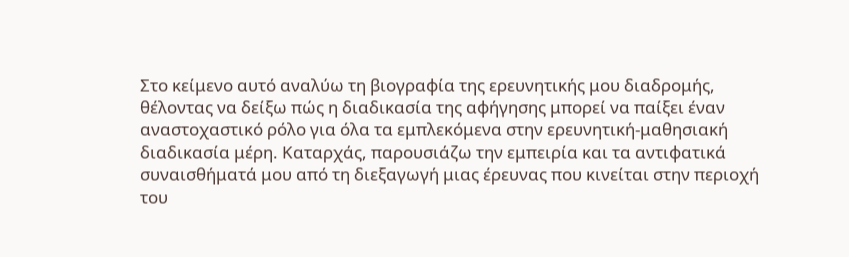Στο κείμενο αυτό αναλύω τη βιογραφία της ερευνητικής μου διαδρομής, θέλοντας να δείξω πώς η διαδικασία της αφήγησης μπορεί να παίξει έναν αναστοχαστικό ρόλο για όλα τα εμπλεκόμενα στην ερευνητική-μαθησιακή διαδικασία μέρη. Καταρχάς, παρουσιάζω την εμπειρία και τα αντιφατικά συναισθήματά μου από τη διεξαγωγή μιας έρευνας που κινείται στην περιοχή του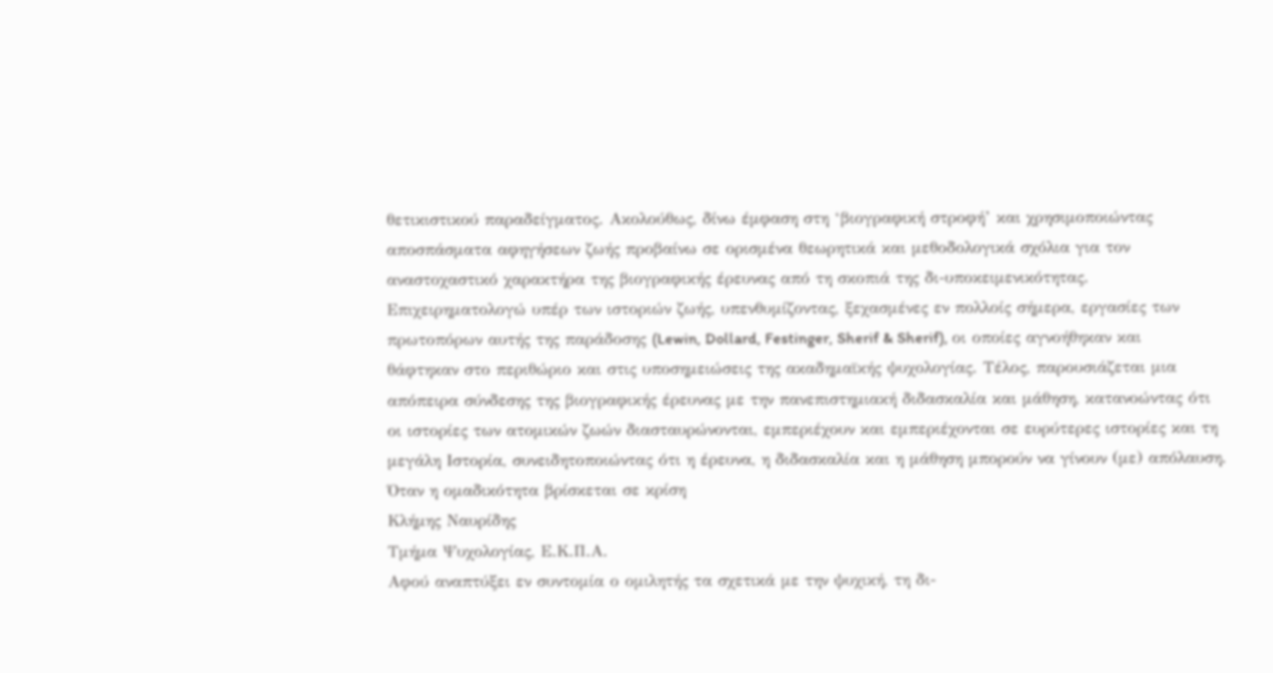θετικιστικού παραδείγματος. Ακολούθως, δίνω έμφαση στη ‘βιογραφική στροφή’ και χρησιμοποιώντας αποσπάσματα αφηγήσεων ζωής προβαίνω σε ορισμένα θεωρητικά και μεθοδολογικά σχόλια για τον αναστοχαστικό χαρακτήρα της βιογραφικής έρευνας από τη σκοπιά της δι-υποκειμενικότητας. Επιχειρηματολογώ υπέρ των ιστοριών ζωής, υπενθυμίζοντας, ξεχασμένες εν πολλοίς σήμερα, εργασίες των πρωτοπόρων αυτής της παράδοσης (Lewin, Dollard, Festinger, Sherif & Sherif), οι οποίες αγνοήθηκαν και θάφτηκαν στο περιθώριο και στις υποσημειώσεις της ακαδημαϊκής ψυχολογίας. Τέλος, παρουσιάζεται μια απόπειρα σύνδεσης της βιογραφικής έρευνας με την πανεπιστημιακή διδασκαλία και μάθηση, κατανοώντας ότι οι ιστορίες των ατομικών ζωών διασταυρώνονται, εμπεριέχουν και εμπεριέχονται σε ευρύτερες ιστορίες και τη μεγάλη Ιστορία, συνειδητοποιώντας ότι η έρευνα, η διδασκαλία και η μάθηση μπορούν να γίνουν (με) απόλαυση.
Όταν η ομαδικότητα βρίσκεται σε κρίση
Κλήμης Ναυρίδης
Τμήμα Ψυχολογίας, Ε.Κ.Π.Α.
Αφού αναπτύξει εν συντομία ο ομιλητής τα σχετικά με την ψυχική, τη δι-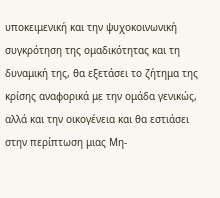υποκειμενική και την ψυχοκοινωνική συγκρότηση της ομαδικότητας και τη δυναμική της, θα εξετάσει το ζήτημα της κρίσης αναφορικά με την ομάδα γενικώς, αλλά και την οικογένεια και θα εστιάσει στην περίπτωση μιας Μη-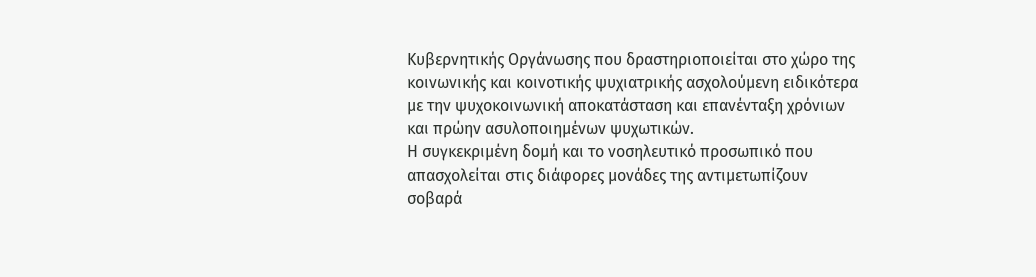Κυβερνητικής Οργάνωσης που δραστηριοποιείται στο χώρο της κοινωνικής και κοινοτικής ψυχιατρικής ασχολούμενη ειδικότερα με την ψυχοκοινωνική αποκατάσταση και επανένταξη χρόνιων και πρώην ασυλοποιημένων ψυχωτικών.
Η συγκεκριμένη δομή και το νοσηλευτικό προσωπικό που απασχολείται στις διάφορες μονάδες της αντιμετωπίζουν σοβαρά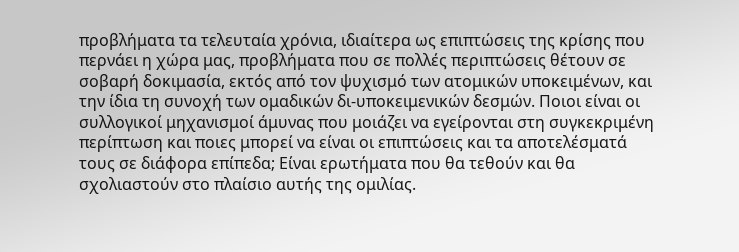προβλήματα τα τελευταία χρόνια, ιδιαίτερα ως επιπτώσεις της κρίσης που περνάει η χώρα μας, προβλήματα που σε πολλές περιπτώσεις θέτουν σε σοβαρή δοκιμασία, εκτός από τον ψυχισμό των ατομικών υποκειμένων, και την ίδια τη συνοχή των ομαδικών δι-υποκειμενικών δεσμών. Ποιοι είναι οι συλλογικοί μηχανισμοί άμυνας που μοιάζει να εγείρονται στη συγκεκριμένη περίπτωση και ποιες μπορεί να είναι οι επιπτώσεις και τα αποτελέσματά τους σε διάφορα επίπεδα; Είναι ερωτήματα που θα τεθούν και θα σχολιαστούν στο πλαίσιο αυτής της ομιλίας.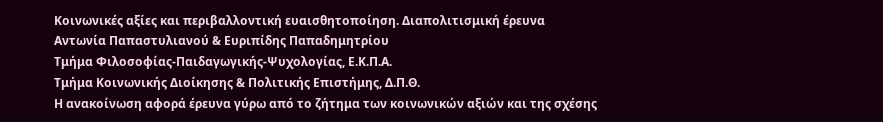Κοινωνικές αξίες και περιβαλλοντική ευαισθητοποίηση. Διαπολιτισμική έρευνα
Αντωνία Παπαστυλιανού & Ευριπίδης Παπαδημητρίου
Τμήμα Φιλοσοφίας-Παιδαγωγικής-Ψυχολογίας, Ε.Κ.Π.Α.
Τμήμα Κοινωνικής Διοίκησης & Πολιτικής Επιστήμης, Δ.Π.Θ.
Η ανακοίνωση αφορά έρευνα γύρω από το ζήτημα των κοινωνικών αξιών και της σχέσης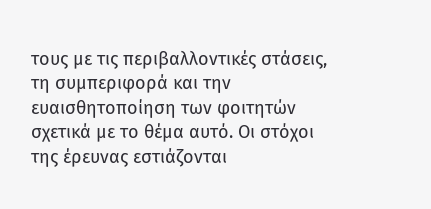τους με τις περιβαλλοντικές στάσεις, τη συμπεριφορά και την ευαισθητοποίηση των φοιτητών σχετικά με το θέμα αυτό. Οι στόχοι της έρευνας εστιάζονται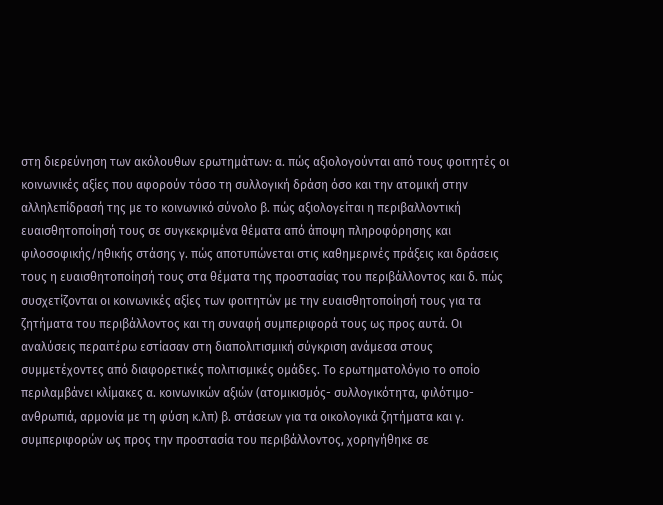στη διερεύνηση των ακόλουθων ερωτημάτων: α. πώς αξιολογούνται από τους φοιτητές οι κοινωνικές αξίες που αφορούν τόσο τη συλλογική δράση όσο και την ατομική στην αλληλεπίδρασή της με το κοινωνικό σύνολο β. πώς αξιολογείται η περιβαλλοντική ευαισθητοποίησή τους σε συγκεκριμένα θέματα από άποψη πληροφόρησης και φιλοσοφικής/ηθικής στάσης γ. πώς αποτυπώνεται στις καθημερινές πράξεις και δράσεις τους η ευαισθητοποίησή τους στα θέματα της προστασίας του περιβάλλοντος και δ. πώς συσχετίζονται οι κοινωνικές αξίες των φοιτητών με την ευαισθητοποίησή τους για τα ζητήματα του περιβάλλοντος και τη συναφή συμπεριφορά τους ως προς αυτά. Οι αναλύσεις περαιτέρω εστίασαν στη διαπολιτισμική σύγκριση ανάμεσα στους συμμετέχοντες από διαφορετικές πολιτισμικές ομάδες. Το ερωτηματολόγιο το οποίο περιλαμβάνει κλίμακες α. κοινωνικών αξιών (ατομικισμός- συλλογικότητα, φιλότιμο-ανθρωπιά, αρμονία με τη φύση κ.λπ) β. στάσεων για τα οικολογικά ζητήματα και γ. συμπεριφορών ως προς την προστασία του περιβάλλοντος, χορηγήθηκε σε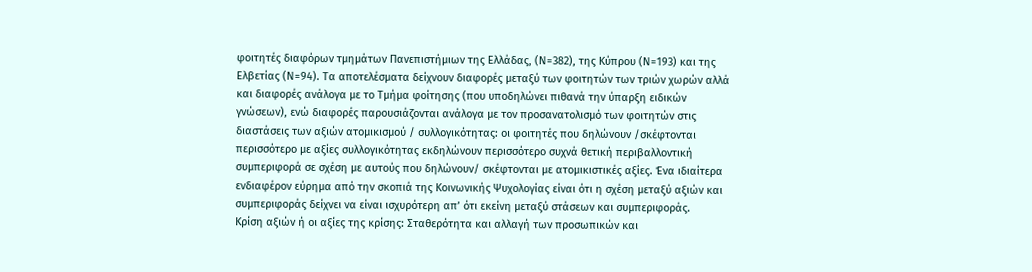φοιτητές διαφόρων τμημάτων Πανεπιστήμιων της Ελλάδας, (Ν=382), της Κύπρου (Ν=193) και της Ελβετίας (Ν=94). Τα αποτελέσματα δείχνουν διαφορές μεταξύ των φοιτητών των τριών χωρών αλλά και διαφορές ανάλογα με το Τμήμα φοίτησης (που υποδηλώνει πιθανά την ύπαρξη ειδικών γνώσεων), ενώ διαφορές παρουσιάζονται ανάλογα με τον προσανατολισμό των φοιτητών στις διαστάσεις των αξιών ατομικισμού / συλλογικότητας: οι φοιτητές που δηλώνουν /σκέφτονται περισσότερο με αξίες συλλογικότητας εκδηλώνουν περισσότερο συχνά θετική περιβαλλοντική συμπεριφορά σε σχέση με αυτούς που δηλώνουν/ σκέφτονται με ατομικιστικές αξίες. Ένα ιδιαίτερα ενδιαφέρον εύρημα από την σκοπιά της Κοινωνικής Ψυχολογίας είναι ότι η σχέση μεταξύ αξιών και συμπεριφοράς δείχνει να είναι ισχυρότερη απ’ ότι εκείνη μεταξύ στάσεων και συμπεριφοράς.
Κρίση αξιών ή οι αξίες της κρίσης: Σταθερότητα και αλλαγή των προσωπικών και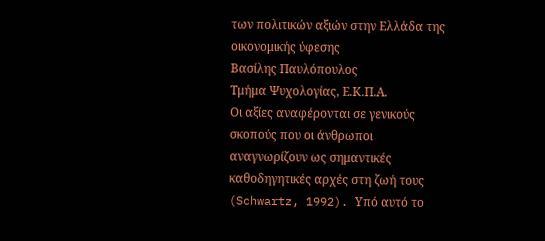των πολιτικών αξιών στην Ελλάδα της οικονομικής ύφεσης
Βασίλης Παυλόπουλος
Τμήμα Ψυχολογίας, Ε.Κ.Π.Α.
Οι αξίες αναφέρονται σε γενικούς σκοπούς που οι άνθρωποι αναγνωρίζουν ως σημαντικές καθοδηγητικές αρχές στη ζωή τους (Schwartz, 1992). Υπό αυτό το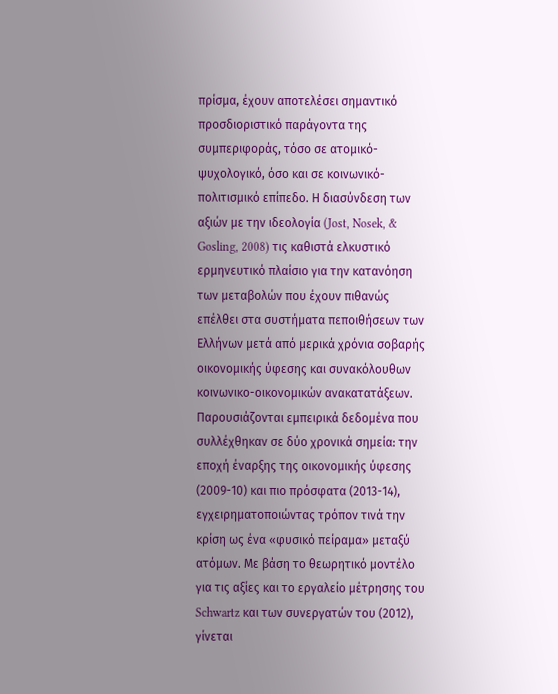πρίσμα, έχουν αποτελέσει σημαντικό προσδιοριστικό παράγοντα της συμπεριφοράς, τόσο σε ατομικό-ψυχολογικό, όσο και σε κοινωνικό-πολιτισμικό επίπεδο. Η διασύνδεση των αξιών με την ιδεολογία (Jost, Nosek, & Gosling, 2008) τις καθιστά ελκυστικό ερμηνευτικό πλαίσιο για την κατανόηση των μεταβολών που έχουν πιθανώς επέλθει στα συστήματα πεποιθήσεων των Ελλήνων μετά από μερικά χρόνια σοβαρής οικονομικής ύφεσης και συνακόλουθων κοινωνικο-οικονομικών ανακατατάξεων. Παρουσιάζονται εμπειρικά δεδομένα που συλλέχθηκαν σε δύο χρονικά σημεία: την εποχή έναρξης της οικονομικής ύφεσης (2009-10) και πιο πρόσφατα (2013-14), εγχειρηματοποιώντας τρόπον τινά την κρίση ως ένα «φυσικό πείραμα» μεταξύ ατόμων. Με βάση το θεωρητικό μοντέλο για τις αξίες και το εργαλείο μέτρησης του Schwartz και των συνεργατών του (2012), γίνεται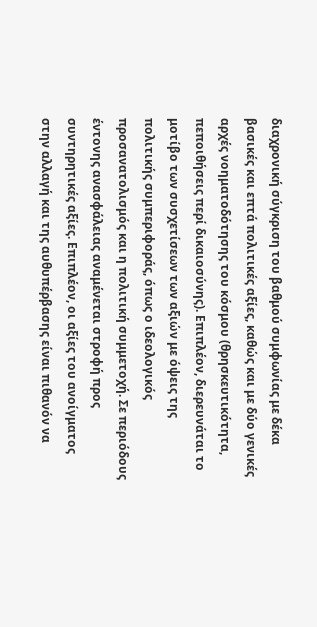διαχρονική σύγκριση του βαθμού συμφωνίας με δέκα βασικές και επτά πολιτικές αξίες, καθώς και με δύο γενικές αρχές νοηματοδότησης του κόσμου (θρησκευτικότητα, πεποιθήσεις περί δικαιοσύνης). Επιπλέον, διερευνάται το μοτίβο των συσχετίσεων των αξιών με όψεις της πολιτικής συμπεριφοράς, όπως ο ιδεολογικός προσανατολισμός και η πολιτική συμμετοχή. Σε περιόδους έντονης ανασφάλειας αναμένεται στροφή προς συντηρητικές αξίες. Επιπλέον, οι αξίες του ανοίγματος στην αλλαγή και της αυθυπέρβασης είναι πιθανόν να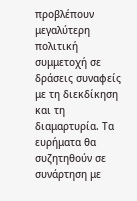προβλέπουν μεγαλύτερη πολιτική συμμετοχή σε δράσεις συναφείς με τη διεκδίκηση και τη διαμαρτυρία. Τα ευρήματα θα συζητηθούν σε συνάρτηση με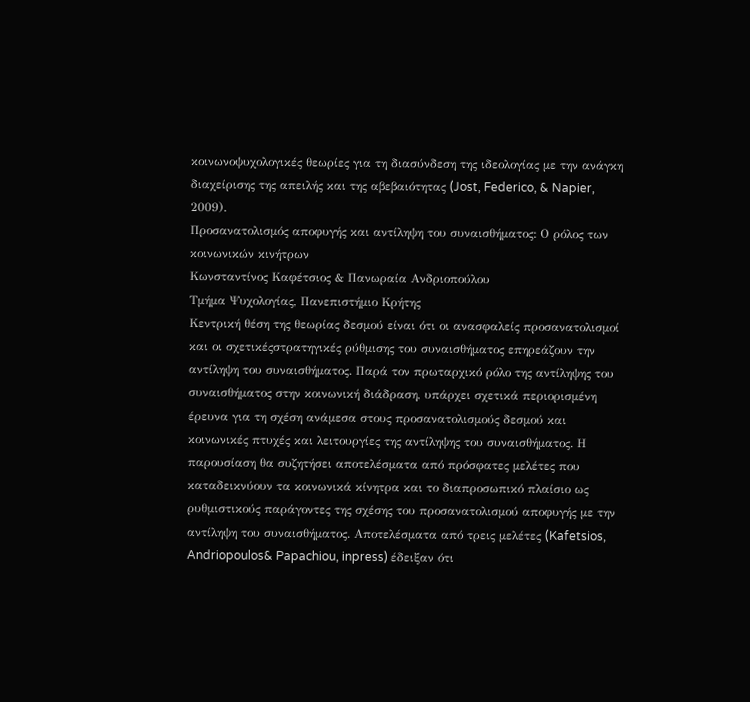κοινωνοψυχολογικές θεωρίες για τη διασύνδεση της ιδεολογίας με την ανάγκη διαχείρισης της απειλής και της αβεβαιότητας (Jost, Federico, & Napier, 2009).
Προσανατολισμός αποφυγής και αντίληψη του συναισθήματος: Ο ρόλος των κοινωνικών κινήτρων
Κωνσταντίνος Καφέτσιος & Πανωραία Ανδριοπούλου
Τμήμα Ψυχολογίας, Πανεπιστήμιο Κρήτης
Κεντρική θέση της θεωρίας δεσμού είναι ότι οι ανασφαλείς προσανατολισμοί και οι σχετικέςστρατηγικές ρύθμισης του συναισθήματος επηρεάζουν την αντίληψη του συναισθήματος. Παρά τον πρωταρχικό ρόλο της αντίληψης του συναισθήματος στην κοινωνική διάδραση, υπάρχει σχετικά περιορισμένη έρευνα για τη σχέση ανάμεσα στους προσανατολισμούς δεσμού και κοινωνικές πτυχές και λειτουργίες της αντίληψης του συναισθήματος. Η παρουσίαση θα συζητήσει αποτελέσματα από πρόσφατες μελέτες που καταδεικνύουν τα κοινωνικά κίνητρα και το διαπροσωπικό πλαίσιο ως ρυθμιστικούς παράγοντες της σχέσης του προσανατολισμού αποφυγής με την αντίληψη του συναισθήματος. Αποτελέσματα από τρεις μελέτες (Kafetsios, Andriopoulos& Papachiou, inpress) έδειξαν ότι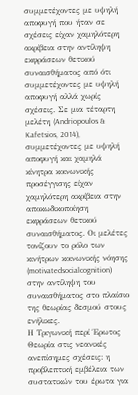συμμετέχοντες με υψηλή αποφυγή που ήταν σε σχέσεις είχαν χαμηλότερη ακρίβεια στην αντίληψη εκφράσεων θετικού συναισθήματος από ότι συμμετέχοντες με υψηλή αποφυγή αλλά χωρίς σχέσεις. Σε μια τέταρτη μελέτη (Andriopoulos & Kafetsios, 2014), συμμετέχοντες με υψηλή αποφυγή και χαμηλά κίνητρα κοινωνικής προσέγγισης είχαν χαμηλότερη ακρίβεια στην αποκωδικοποίηση εκφράσεων θετικού συναισθήματος. Οι μελέτες τονίζουν το ρόλο των κινήτρων κοινωνικής νόησης (motivatedsocialcognition) στην αντίληψη του συναισθήματος στο πλαίσιο της θεωρίας δεσμού στους ενήλικες.
Η Τριγωνική περί Έρωτος Θεωρία στις νεανικές ανεπίσημες σχέσεις: η προβλεπτική εμβέλεια των συστατικών του έρωτα για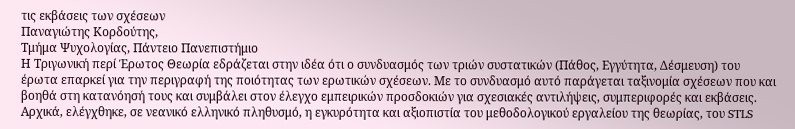τις εκβάσεις των σχέσεων
Παναγιώτης Κορδούτης,
Τμήμα Ψυχολογίας, Πάντειο Πανεπιστήμιο
Η Τριγωνική περί Έρωτος Θεωρία εδράζεται στην ιδέα ότι ο συνδυασμός των τριών συστατικών (Πάθος, Εγγύτητα, Δέσμευση) του έρωτα επαρκεί για την περιγραφή της ποιότητας των ερωτικών σχέσεων. Με το συνδυασμό αυτό παράγεται ταξινομία σχέσεων που και βοηθά στη κατανόησή τους και συμβάλει στον έλεγχο εμπειρικών προσδοκιών για σχεσιακές αντιλήψεις, συμπεριφορές και εκβάσεις. Αρχικά, ελέγχθηκε, σε νεανικό ελληνικό πληθυσμό, η εγκυρότητα και αξιοπιστία του μεθοδολογικού εργαλείου της θεωρίας, του STLS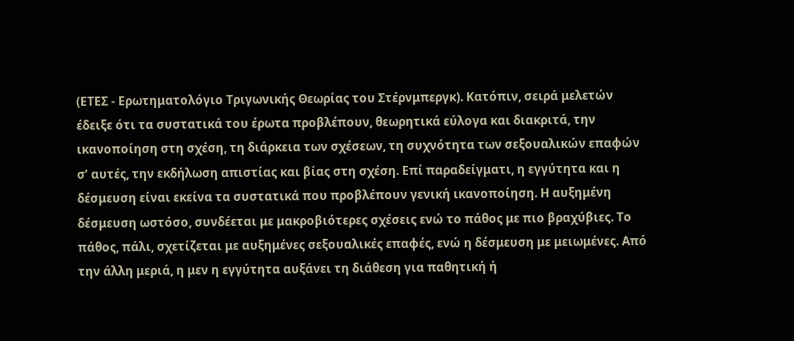(ΕΤΕΣ - Ερωτηματολόγιο Τριγωνικής Θεωρίας του Στέρνμπεργκ). Κατόπιν, σειρά μελετών έδειξε ότι τα συστατικά του έρωτα προβλέπουν, θεωρητικά εύλογα και διακριτά, την ικανοποίηση στη σχέση, τη διάρκεια των σχέσεων, τη συχνότητα των σεξουαλικών επαφών σ’ αυτές, την εκδήλωση απιστίας και βίας στη σχέση. Επί παραδείγματι, η εγγύτητα και η δέσμευση είναι εκείνα τα συστατικά που προβλέπουν γενική ικανοποίηση. Η αυξημένη δέσμευση ωστόσο, συνδέεται με μακροβιότερες σχέσεις ενώ το πάθος με πιο βραχύβιες. Το πάθος, πάλι, σχετίζεται με αυξημένες σεξουαλικές επαφές, ενώ η δέσμευση με μειωμένες. Από την άλλη μεριά, η μεν η εγγύτητα αυξάνει τη διάθεση για παθητική ή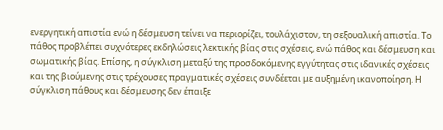ενεργητική απιστία ενώ η δέσμευση τείνει να περιορίζει, τουλάχιστον, τη σεξουαλική απιστία. Το πάθος προβλέπει συχνότερες εκδηλώσεις λεκτικής βίας στις σχέσεις, ενώ πάθος και δέσμευση και σωματικής βίας. Επίσης, η σύγκλιση μεταξύ της προσδοκόμενης εγγύτητας στις ιδανικές σχέσεις και της βιούμενης στις τρέχουσες πραγματικές σχέσεις συνδέεται με αυξημένη ικανοποίηση. Η σύγκλιση πάθους και δέσμευσης δεν έπαιξε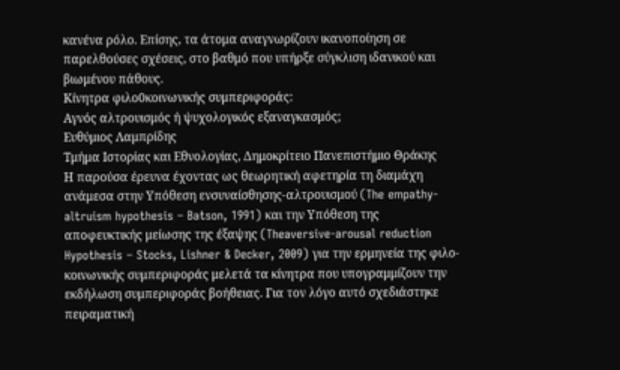κανένα ρόλο. Επίσης, τα άτομα αναγνωρίζουν ικανοποίηση σε παρελθούσες σχέσεις, στο βαθμό που υπήρξε σύγκλιση ιδανικού και βιωμένου πάθους.
Κίνητρα φιλο0κοινωνικής συμπεριφοράς:
Αγνός αλτρουισμός ή ψυχολογικός εξαναγκασμός;
Ευθύμιος Λαμπρίδης
Τμήμα Ιστορίας και Εθνολογίας, Δημοκρίτειο Πανεπιστήμιο Θράκης
Η παρούσα έρευνα έχοντας ως θεωρητική αφετηρία τη διαμάχη ανάμεσα στην Yπόθεση ενσυναίσθησης-αλτρουισμού (The empathy-altruism hypothesis – Batson, 1991) και την Υπόθεση της αποφευκτικής μείωσης της έξαψης (Theaversive-arousal reduction Hypothesis – Stocks, Lishner & Decker, 2009) για την ερμηνεία της φιλο-κοινωνικής συμπεριφοράς μελετά τα κίνητρα που υπογραμμίζουν την εκδήλωση συμπεριφοράς βοήθειας. Για τον λόγο αυτό σχεδιάστηκε πειραματική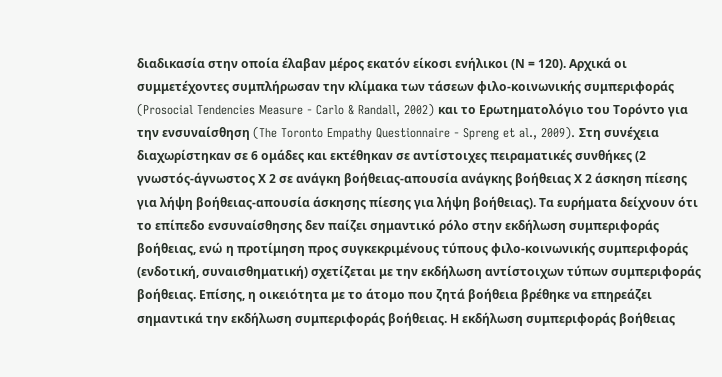διαδικασία στην οποία έλαβαν μέρος εκατόν είκοσι ενήλικοι (Ν = 120). Αρχικά οι συμμετέχοντες συμπλήρωσαν την κλίμακα των τάσεων φιλο-κοινωνικής συμπεριφοράς (Prosocial Tendencies Measure - Carlo & Randall, 2002) και το Ερωτηματολόγιο του Τορόντο για την ενσυναίσθηση (The Toronto Empathy Questionnaire - Spreng et al., 2009). Στη συνέχεια διαχωρίστηκαν σε 6 ομάδες και εκτέθηκαν σε αντίστοιχες πειραματικές συνθήκες (2 γνωστός-άγνωστος Χ 2 σε ανάγκη βοήθειας-απουσία ανάγκης βοήθειας Χ 2 άσκηση πίεσης για λήψη βοήθειας-απουσία άσκησης πίεσης για λήψη βοήθειας). Τα ευρήματα δείχνουν ότι το επίπεδο ενσυναίσθησης δεν παίζει σημαντικό ρόλο στην εκδήλωση συμπεριφοράς βοήθειας, ενώ η προτίμηση προς συγκεκριμένους τύπους φιλο-κοινωνικής συμπεριφοράς (ενδοτική, συναισθηματική) σχετίζεται με την εκδήλωση αντίστοιχων τύπων συμπεριφοράς βοήθειας. Επίσης, η οικειότητα με το άτομο που ζητά βοήθεια βρέθηκε να επηρεάζει σημαντικά την εκδήλωση συμπεριφοράς βοήθειας. Η εκδήλωση συμπεριφοράς βοήθειας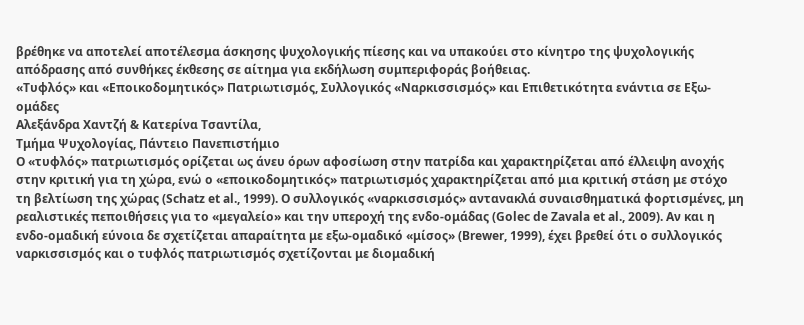βρέθηκε να αποτελεί αποτέλεσμα άσκησης ψυχολογικής πίεσης και να υπακούει στο κίνητρο της ψυχολογικής απόδρασης από συνθήκες έκθεσης σε αίτημα για εκδήλωση συμπεριφοράς βοήθειας.
«Τυφλός» και «Εποικοδομητικός» Πατριωτισμός, Συλλογικός «Ναρκισσισμός» και Επιθετικότητα ενάντια σε Εξω-ομάδες
Αλεξάνδρα Χαντζή & Κατερίνα Τσαντίλα,
Τμήμα Ψυχολογίας, Πάντειο Πανεπιστήμιο
Ο «τυφλός» πατριωτισμός ορίζεται ως άνευ όρων αφοσίωση στην πατρίδα και χαρακτηρίζεται από έλλειψη ανοχής στην κριτική για τη χώρα, ενώ ο «εποικοδομητικός» πατριωτισμός χαρακτηρίζεται από μια κριτική στάση με στόχο τη βελτίωση της χώρας (Schatz et al., 1999). Ο συλλογικός «ναρκισσισμός» αντανακλά συναισθηματικά φορτισμένες, μη ρεαλιστικές πεποιθήσεις για το «μεγαλείο» και την υπεροχή της ενδο-ομάδας (Golec de Zavala et al., 2009). Αν και η ενδο-ομαδική εύνοια δε σχετίζεται απαραίτητα με εξω-ομαδικό «μίσος» (Brewer, 1999), έχει βρεθεί ότι ο συλλογικός ναρκισσισμός και ο τυφλός πατριωτισμός σχετίζονται με διομαδική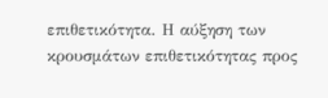επιθετικότητα. Η αύξηση των κρουσμάτων επιθετικότητας προς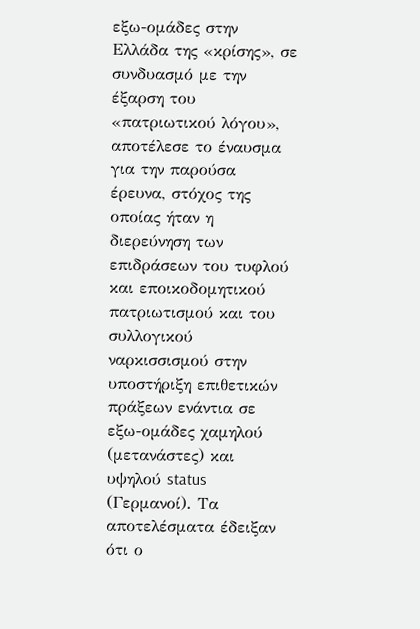εξω-ομάδες στην Ελλάδα της «κρίσης», σε συνδυασμό με την έξαρση του «πατριωτικού λόγου», αποτέλεσε το έναυσμα για την παρούσα έρευνα, στόχος της οποίας ήταν η διερεύνηση των επιδράσεων του τυφλού και εποικοδομητικού πατριωτισμού και του συλλογικού ναρκισσισμού στην υποστήριξη επιθετικών πράξεων ενάντια σε εξω-ομάδες χαμηλού (μετανάστες) και υψηλού status (Γερμανοί). Τα αποτελέσματα έδειξαν ότι ο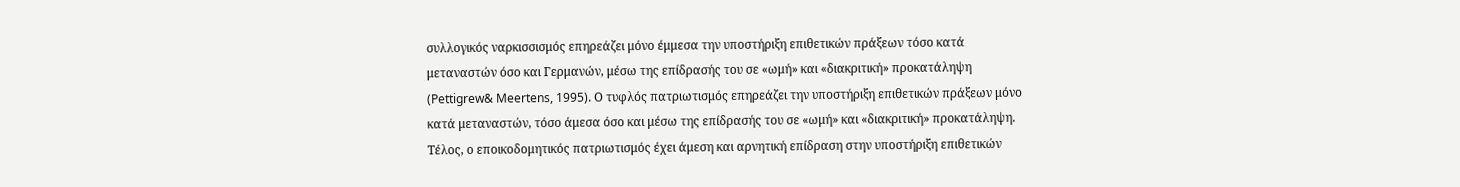συλλογικός ναρκισσισμός επηρεάζει μόνο έμμεσα την υποστήριξη επιθετικών πράξεων τόσο κατά μεταναστών όσο και Γερμανών, μέσω της επίδρασής του σε «ωμή» και «διακριτική» προκατάληψη (Pettigrew& Meertens, 1995). Ο τυφλός πατριωτισμός επηρεάζει την υποστήριξη επιθετικών πράξεων μόνο κατά μεταναστών, τόσο άμεσα όσο και μέσω της επίδρασής του σε «ωμή» και «διακριτική» προκατάληψη. Τέλος, ο εποικοδομητικός πατριωτισμός έχει άμεση και αρνητική επίδραση στην υποστήριξη επιθετικών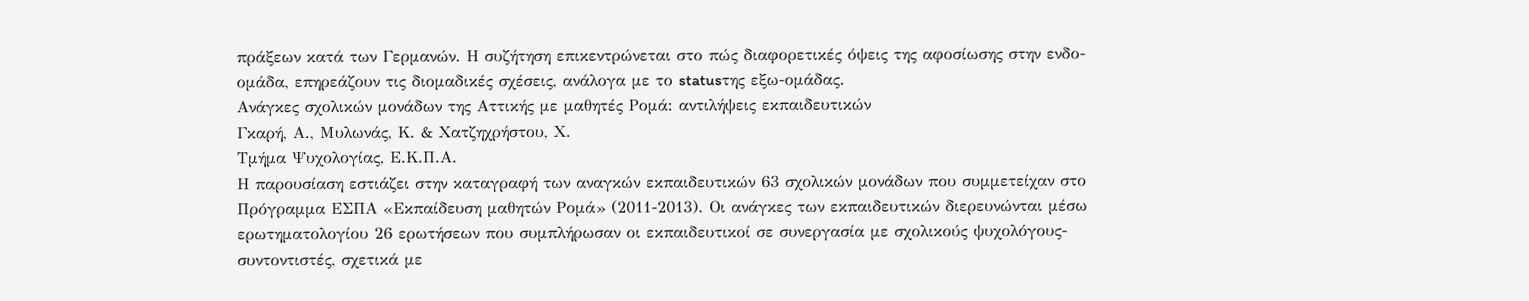πράξεων κατά των Γερμανών. Η συζήτηση επικεντρώνεται στο πώς διαφορετικές όψεις της αφοσίωσης στην ενδο-ομάδα, επηρεάζουν τις διομαδικές σχέσεις, ανάλογα με το statusτης εξω-ομάδας.
Ανάγκες σχολικών μονάδων της Αττικής με μαθητές Ρομά: αντιλήψεις εκπαιδευτικών
Γκαρή, Α., Μυλωνάς, Κ. & Χατζηχρήστου, Χ.
Τμήμα Ψυχολογίας, Ε.Κ.Π.Α.
Η παρουσίαση εστιάζει στην καταγραφή των αναγκών εκπαιδευτικών 63 σχολικών μονάδων που συμμετείχαν στο Πρόγραμμα ΕΣΠΑ «Εκπαίδευση μαθητών Ρομά» (2011-2013). Οι ανάγκες των εκπαιδευτικών διερευνώνται μέσω ερωτηματολογίου 26 ερωτήσεων που συμπλήρωσαν οι εκπαιδευτικοί σε συνεργασία με σχολικούς ψυχολόγους-συντοντιστές, σχετικά με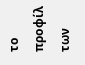το προφίλ των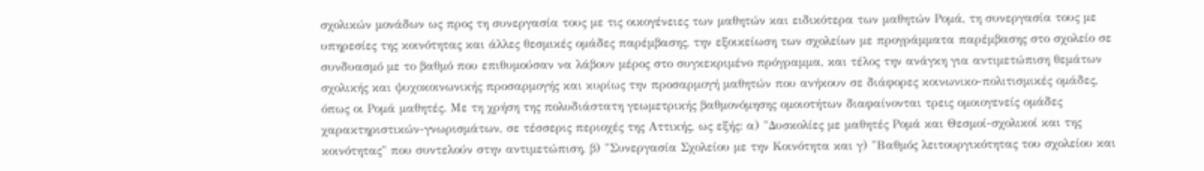σχολικών μονάδων ως προς τη συνεργασία τους με τις οικογένειες των μαθητών και ειδικότερα των μαθητών Ρομά, τη συνεργασία τους με υπηρεσίες της κοινότητας και άλλες θεσμικές ομάδες παρέμβασης, την εξοικείωση των σχολείων με προγράμματα παρέμβασης στο σχολείο σε συνδυασμό με το βαθμό που επιθυμούσαν να λάβουν μέρος στο συγκεκριμένο πρόγραμμα, και τέλος την ανάγκη για αντιμετώπιση θεμάτων σχολικής και ψυχοκοινωνικής προσαρμογής και κυρίως την προσαρμογή μαθητών που ανήκουν σε διάφορες κοινωνικο-πολιτισμικές ομάδες, όπως οι Ρομά μαθητές. Με τη χρήση της πολυδιάστατη γεωμετρικής βαθμονόμησης ομοιοτήτων διαφαίνονται τρεις ομοιογενείς ομάδες χαρακτηριστικών-γνωρισμάτων, σε τέσσερις περιοχές της Αττικής, ως εξής: α) "Δυσκολίες με μαθητές Ρομά και Θεσμοί-σχολικοί και της κοινότητας" που συντελούν στην αντιμετώπιση, β) "Συνεργασία Σχολείου με την Κοινότητα και γ) "Βαθμός λειτουργικότητας του σχολείου και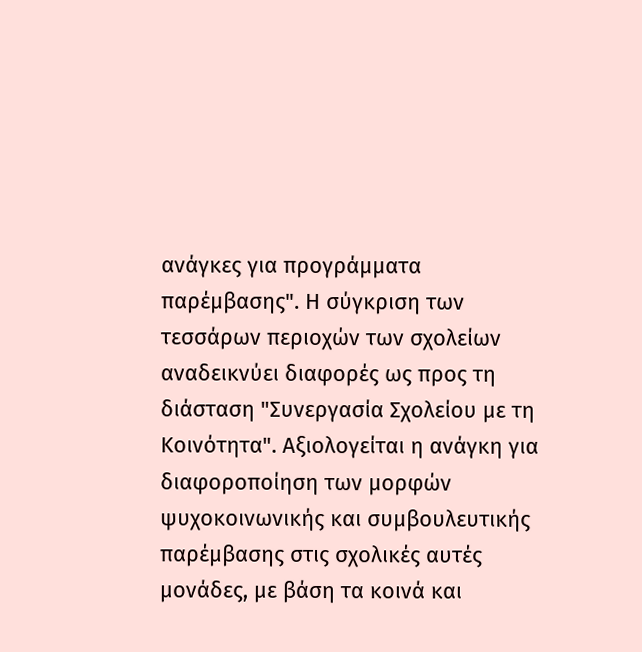ανάγκες για προγράμματα παρέμβασης". Η σύγκριση των τεσσάρων περιοχών των σχολείων αναδεικνύει διαφορές ως προς τη διάσταση "Συνεργασία Σχολείου με τη Κοινότητα". Αξιολογείται η ανάγκη για διαφοροποίηση των μορφών ψυχοκοινωνικής και συμβουλευτικής παρέμβασης στις σχολικές αυτές μονάδες, με βάση τα κοινά και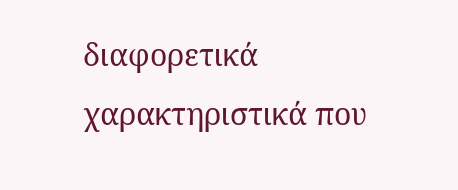διαφορετικά χαρακτηριστικά που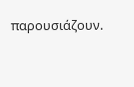παρουσιάζουν.